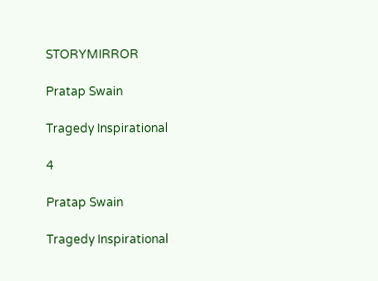STORYMIRROR

Pratap Swain

Tragedy Inspirational

4

Pratap Swain

Tragedy Inspirational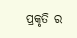ପ୍ରକୃତି ର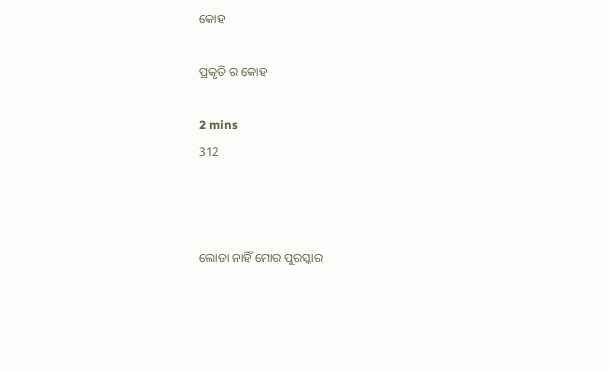କୋହ

ପ୍ରକୃତି ର କୋହ

2 mins
312



ଲୋଡା ନାହିଁ ମୋର ପୁରସ୍କାର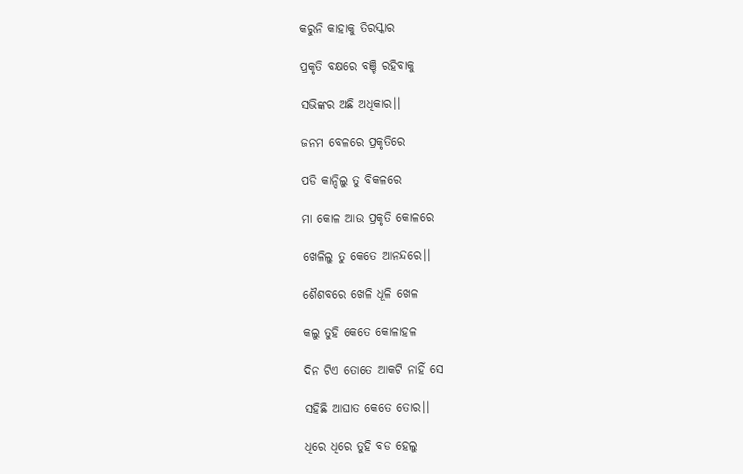କରୁନି କାହାକୁ ତିରସ୍କାର

ପ୍ରକୃତି ବକ୍ଷରେ ବଞ୍ଚି ରହିବାକୁ

ସଭିଙ୍କର ଅଛି ଅଧିକାର।।

ଜନମ ବେଳରେ ପ୍ରକୃତିରେ

ପଡି କାନ୍ଦିଲୁ ତୁ ବିକଳରେ

ମା କୋଳ ଆଉ ପ୍ରକୃତି କୋଳରେ

ଖେଳିଲୁ ତୁ କେତେ ଆନନ୍ଦରେ।।

ଶୈଶବରେ ଖେଳି ଧୂଳି ଖେଳ

କଲୁ ତୁହି କେତେ କୋଳାହଳ

ଦିନ ଟିଏ ତୋତେ ଆକଟି ନାହିଁ ସେ

ସହିଛି ଆଘାତ କେତେ ତୋର।।

ଧିରେ ଧିରେ ତୁହି ବଡ ହେଲୁ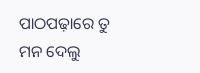ପାଠପଢ଼ାରେ ତୁ ମନ ଦେଲୁ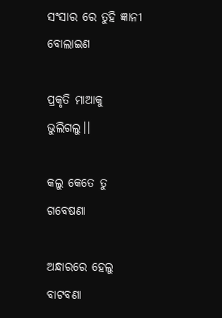ସଂସାର ରେ ତୁହି ଜ୍ଞାନୀ ବୋଲାଇଣ

ପ୍ରକୃତି ମାଆକୁ ଭୁଲିଗଲୁ।।

କଲୁ କେତେ ତୁ ଗବେଷଣା

ଅନ୍ଧାରରେ ହେଲୁ ବାଟବଣା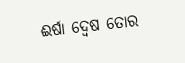ଈର୍ଷା ଦ୍ବେଷ ତୋର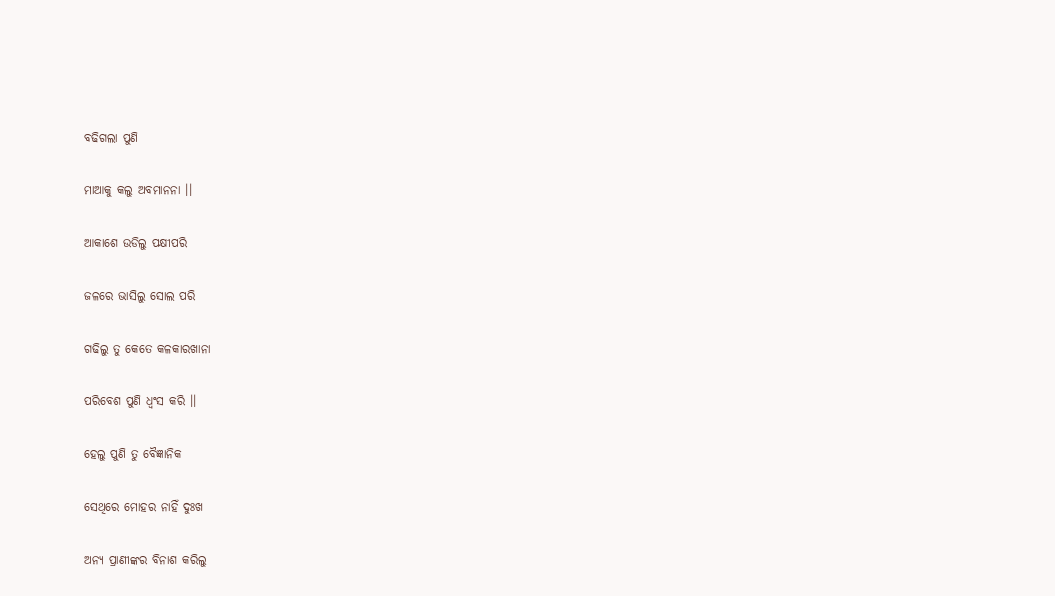ବଢିଗଲା ପୁଣି

ମାଆକୁ କଲୁ ଅବମାନନା ।।

ଆକାଶେ ଉଡିଲୁ ପକ୍ଷୀପରି

ଜଳରେ ଭାସିଲୁ ସୋଲ ପରି

ଗଢିଲୁ ତୁ କେତେ କଳକାରଖାନା

ପରିବେଶ ପୁଣି ଧ୍ବଂସ କରି ।।

ହେଲୁ ପୁଣି ତୁ ବୈଜ୍ଞାନିକ

ସେଥିରେ ମୋହର ନାହିଁ ଦୁଃଖ

ଅନ୍ଯ ପ୍ରାଣୀଙ୍କର ବିନାଶ କରିଲୁ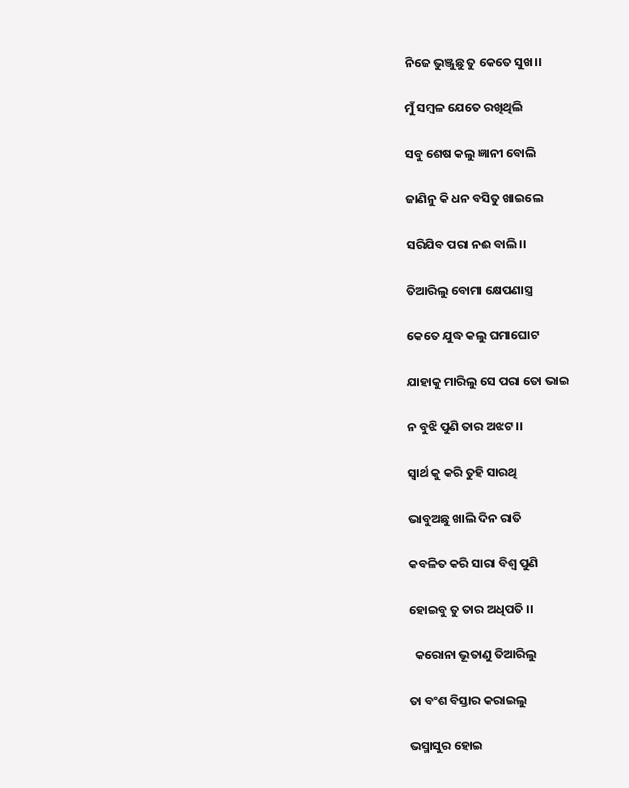ନିଜେ ଭୁଞ୍ଜୁଛୁ ତୁ କେତେ ସୁଖ।।

ମୁଁ ସମ୍ବଳ ଯେତେ ରଖିଥିଲି

ସବୁ ଶେଷ କଲୁ ଜ୍ଞାନୀ ବୋଲି

ଜାଣିନୁ କି ଧନ ବସିତୁ ଖାଇଲେ

ସରିଯିବ ପରା ନଈ ବାଲି।।

ତିଆରିଲୁ ବୋମା କ୍ଷେପଣାସ୍ତ୍ର

କେତେ ଯୁଦ୍ଧ କଲୁ ଘମାଘୋଟ

ଯାହାକୁ ମାରିଲୁ ସେ ପରା ତୋ ଭାଇ

ନ ବୁଝି ପୁଣି ତାର ଅଝଟ ।।

ସ୍ବାର୍ଥ କୁ କରି ତୁହି ସାରଥି

ଭାବୁଅଛୁ ଖାଲି ଦିନ ରାତି

କବଳିତ କରି ସାରା ବିଶ୍ବ ପୁଣି

ହୋଇବୁ ତୁ ତାର ଅଧିପତି ।।

  କରୋନା ଭୂତାଣୁ ତିଆରିଲୁ

ତା ବଂଶ ବିସ୍ତାର କରାଇଲୁ

ଭସ୍ମାସୁର ହୋଇ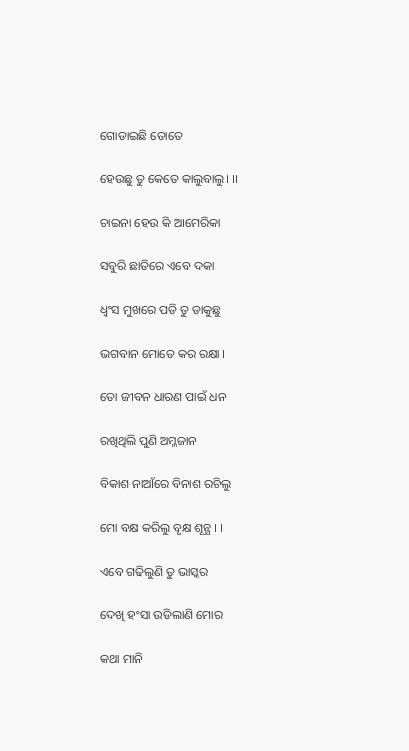ଗୋଡାଇଛି ତୋତେ

ହେଉଛୁ ତୁ କେତେ କାଲୁବାଲୁ। ।।

ଚାଇନା ହେଉ କି ଆମେରିକା

ସବୁରି ଛାତିରେ ଏବେ ଦକା

ଧ୍ବଂସ ମୁଖରେ ପଡି ତୁ ଡାକୁଛୁ

ଭଗବାନ ମୋତେ କର ରକ୍ଷା ।

ତୋ ଜୀବନ ଧାରଣ ପାଇଁ ଧନ

ରଖିଥିଲି ପୁଣି ଅମ୍ଳଜାନ

ବିକାଶ ନାଆଁରେ ବିନାଶ ରଚିଲୁ

ମୋ ବକ୍ଷ କରିଲୁ ବୃକ୍ଷ ଶୂନ୍ଯ । ।

ଏବେ ଗଢିଲୁଣି ତୁ ଭାସ୍କର

ଦେଖି ହଂସା ଉଡିଲାଣି ମୋର

କଥା ମାନି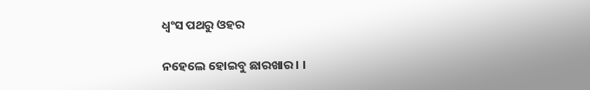ଧ୍ବଂସ ପଥରୁ ଓହର

ନହେଲେ ହୋଇବୁ ଛାରଖାର । ।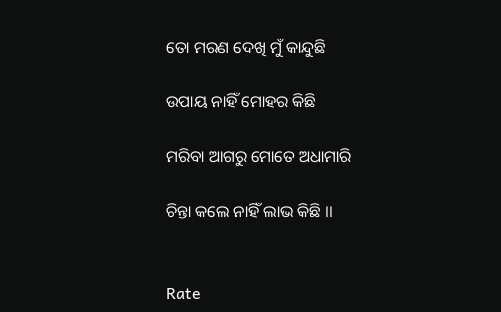ତୋ ମରଣ ଦେଖି ମୁଁ କାନ୍ଦୁଛି

ଉପାୟ ନାହିଁ ମୋହର କିଛି

ମରିବା ଆଗରୁ ମୋତେ ଅଧାମାରି

ଚିନ୍ତା କଲେ ନାହିଁ ଲାଭ କିଛି ।।


Rate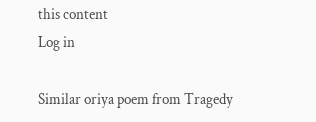this content
Log in

Similar oriya poem from Tragedy